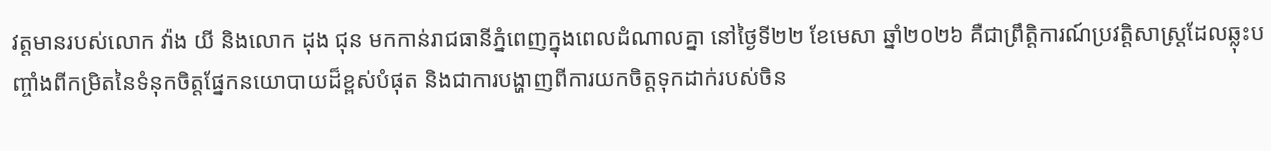វត្តមានរបស់លោក វ៉ាង យី និងលោក ដុង ជុន មកកាន់រាជធានីភ្នំពេញក្នុងពេលដំណាលគ្នា នៅថ្ងៃទី២២ ខែមេសា ឆ្នាំ២០២៦ គឺជាព្រឹត្តិការណ៍ប្រវត្តិសាស្ត្រដែលឆ្លុះបញ្ចាំងពីកម្រិតនៃទំនុកចិត្តផ្នែកនយោបាយដ៏ខ្ពស់បំផុត និងជាការបង្ហាញពីការយកចិត្តទុកដាក់របស់ចិន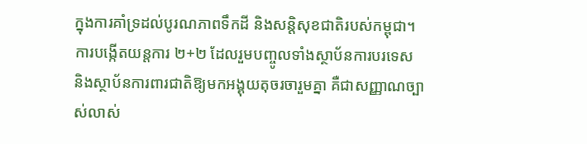ក្នុងការគាំទ្រដល់បូរណភាពទឹកដី និងសន្តិសុខជាតិរបស់កម្ពុជា។
ការបង្កើតយន្តការ ២+២ ដែលរួមបញ្ចូលទាំងស្ថាប័នការបរទេស និងស្ថាប័នការពារជាតិឱ្យមកអង្គុយតុចរចារួមគ្នា គឺជាសញ្ញាណច្បាស់លាស់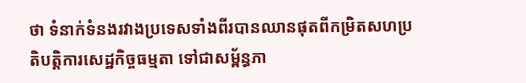ថា ទំនាក់ទំនងរវាងប្រទេសទាំងពីរបានឈានផុតពីកម្រិតសហប្រតិបត្តិការសេដ្ឋកិច្ចធម្មតា ទៅជាសម្ព័ន្ធភា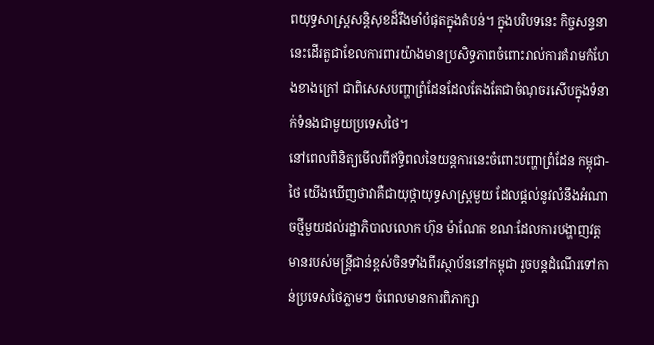ពយុទ្ធសាស្ត្រសន្តិសុខដ៏រឹងមាំបំផុតក្នុងតំបន់។ ក្នុងបរិបទនេះ កិច្ចសន្ទនានេះដើរតួជាខែលការពារយ៉ាងមានប្រសិទ្ធភាពចំពោះរាល់ការគំរាមកំហែងខាងក្រៅ ជាពិសេសបញ្ហាព្រំដែនដែលតែងតែជាចំណុចរសើបក្នុងទំនាក់ទំនងជាមួយប្រទេសថៃ។
នៅពេលពិនិត្យមើលពីឥទ្ធិពលនៃយន្តការនេះចំពោះបញ្ហាព្រំដែន កម្ពុជា-ថៃ យើងឃើញថាវាគឺជាយុថ្កាយុទ្ធសាស្ត្រមួយ ដែលផ្តល់នូវលំនឹងអំណាចថ្មីមួយដល់រដ្ឋាភិបាលលោក ហ៊ុន ម៉ាណែត ខណៈដែលការបង្ហាញវត្តមានរបស់មន្ត្រីជាន់ខ្ពស់ចិនទាំងពីរស្ថាប័ននៅកម្ពុជា រួចបន្តដំណើរទៅកាន់ប្រទេសថៃភ្លាមៗ ចំពេលមានការពិភាក្សា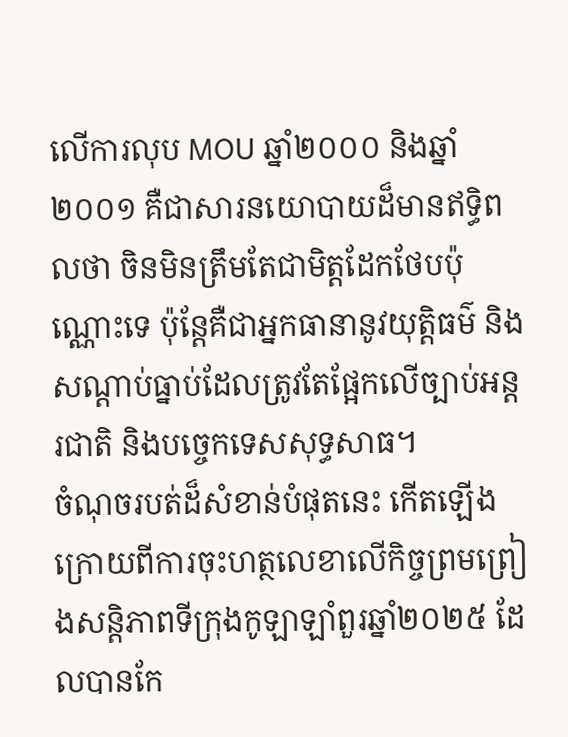លើការលុប MOU ឆ្នាំ២០០០ និងឆ្នាំ២០០១ គឺជាសារនយោបាយដ៏មានឥទ្ធិពលថា ចិនមិនត្រឹមតែជាមិត្តដែកថែបប៉ុណ្ណោះទេ ប៉ុន្តែគឺជាអ្នកធានានូវយុត្តិធម៌ និងសណ្តាប់ធ្នាប់ដែលត្រូវតែផ្អែកលើច្បាប់អន្តរជាតិ និងបច្ចេកទេសសុទ្ធសាធ។
ចំណុចរបត់ដ៏សំខាន់បំផុតនេះ កើតឡើងក្រោយពីការចុះហត្ថលេខាលើកិច្ចព្រមព្រៀងសន្តិភាពទីក្រុងកូឡាឡាំពួរឆ្នាំ២០២៥ ដែលបានកែ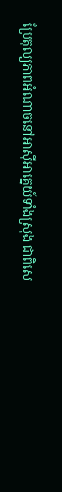ប្រែតុល្យភាពអំណាចនៅអាស៊ីអាគ្នេយ៍ទាំងស្រុង ជាពិសេ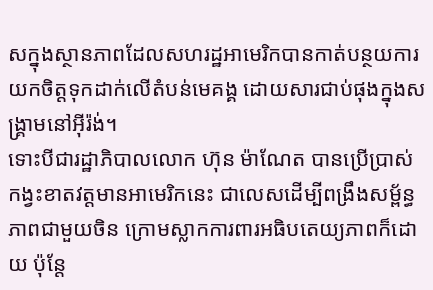សក្នុងស្ថានភាពដែលសហរដ្ឋអាមេរិកបានកាត់បន្ថយការយកចិត្តទុកដាក់លើតំបន់មេគង្គ ដោយសារជាប់ផុងក្នុងសង្គ្រាមនៅអ៊ីរ៉ង់។
ទោះបីជារដ្ឋាភិបាលលោក ហ៊ុន ម៉ាណែត បានប្រើប្រាស់កង្វះខាតវត្តមានអាមេរិកនេះ ជាលេសដើម្បីពង្រឹងសម្ព័ន្ធភាពជាមួយចិន ក្រោមស្លាកការពារអធិបតេយ្យភាពក៏ដោយ ប៉ុន្តែ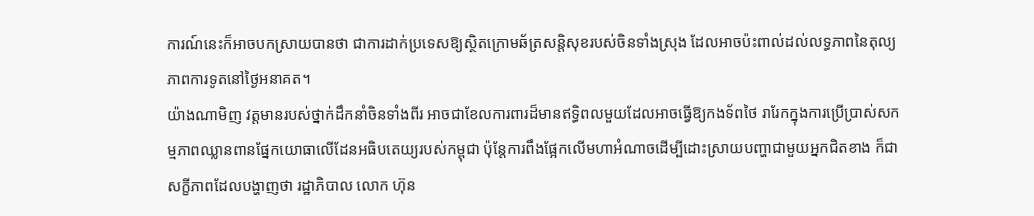ការណ៍នេះក៏អាចបកស្រាយបានថា ជាការដាក់ប្រទេសឱ្យស្ថិតក្រោមឆ័ត្រសន្តិសុខរបស់ចិនទាំងស្រុង ដែលអាចប៉ះពាល់ដល់លទ្ធភាពនៃតុល្យភាពការទូតនៅថ្ងៃអនាគត។
យ៉ាងណាមិញ វត្តមានរបស់ថ្នាក់ដឹកនាំចិនទាំងពីរ អាចជាខែលការពារដ៏មានឥទ្ធិពលមួយដែលអាចធ្វើឱ្យកងទ័ពថៃ រារែកក្នុងការប្រើប្រាស់សកម្មភាពឈ្លានពានផ្នែកយោធាលើដែនអធិបតេយ្យរបស់កម្ពុជា ប៉ុន្តែការពឹងផ្អែកលើមហាអំណាចដើម្បីដោះស្រាយបញ្ហាជាមួយអ្នកជិតខាង ក៏ជាសក្ខីភាពដែលបង្ហាញថា រដ្ឋាភិបាល លោក ហ៊ុន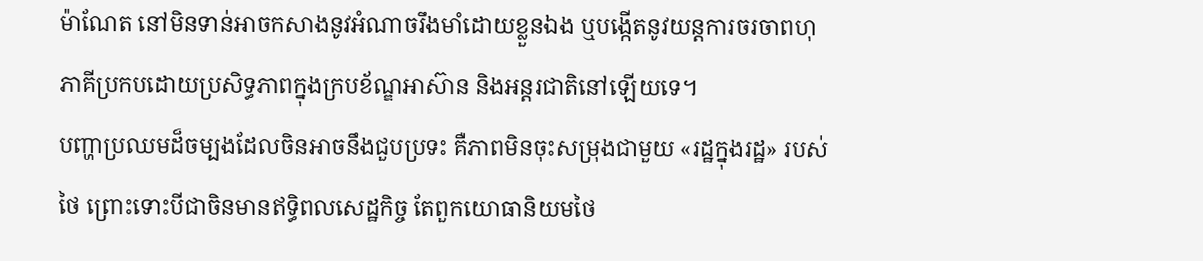ម៉ាណែត នៅមិនទាន់អាចកសាងនូវអំណាចរឹងមាំដោយខ្លួនឯង ឬបង្កើតនូវយន្តការចរចាពហុភាគីប្រកបដោយប្រសិទ្ធភាពក្នុងក្របខ័ណ្ឌអាស៊ាន និងអន្តរជាតិនៅឡើយទេ។
បញ្ហាប្រឈមដ៏ចម្បងដែលចិនអាចនឹងជួបប្រទះ គឺភាពមិនចុះសម្រុងជាមួយ «រដ្ឋក្នុងរដ្ឋ» របស់ថៃ ព្រោះទោះបីជាចិនមានឥទ្ធិពលសេដ្ឋកិច្ច តែពួកយោធានិយមថៃ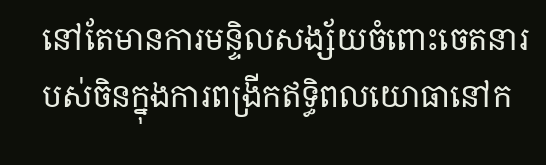នៅតែមានការមន្ទិលសង្ស័យចំពោះចេតនារបស់ចិនក្នុងការពង្រីកឥទ្ធិពលយោធានៅក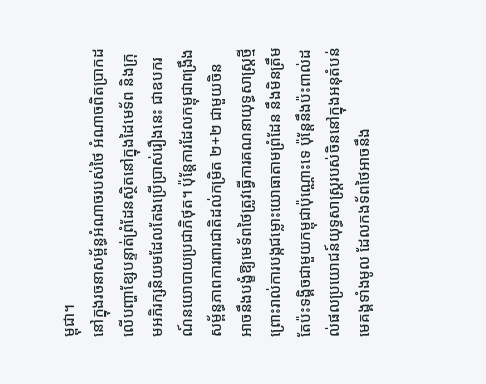ម្ពុជា។
នៅក្នុងរចនាសម្ព័ន្ធអំណាចរបស់ថៃ អំណាចពិតប្រាកដលើបញ្ហាខ្សែបន្ទាត់ព្រំដែនស្ថិតនៅក្នុងដៃមេទ័ព និងក្រុមអភិរក្សនិយមដែលតែងប្រើប្រាស់រឿងនេះ ជាឧបករណ៍នយោបាយប្រជាភិថុត។ ប៉ុន្តែការដែលកម្ពុជាពង្រឹងសម្ព័ន្ធភាពការពារជាតិដល់កម្រិត ២+២ ជាមួយចិន អាចនឹងបង្ខំឱ្យមេទ័ពថៃត្រូវធ្វើការគណនាយុទ្ធសាស្ត្រថ្មី ព្រោះរាល់ការបង្កជម្លោះយោធាតាមព្រំដែន នឹងមិនត្រឹមតែប៉ះទង្គិចជាមួយកម្ពុជាប៉ុណ្ណោះទេ ប៉ុន្តែនឹងប៉ះពាល់ដល់ផលប្រយោជន៍យុទ្ធសាស្ត្ររបស់ចិននៅក្នុងអនុតំបន់មេគង្គទាំងមូល ដែលកងទ័ពថៃអាចនឹង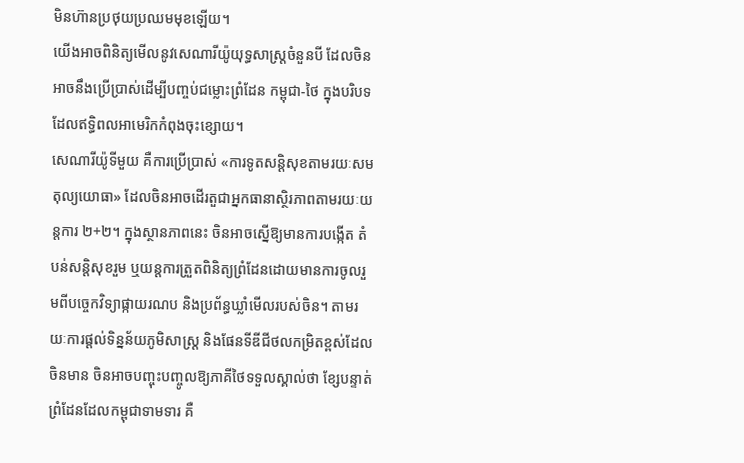មិនហ៊ានប្រថុយប្រឈមមុខឡើយ។
យើងអាចពិនិត្យមើលនូវសេណារីយ៉ូយុទ្ធសាស្ត្រចំនួនបី ដែលចិនអាចនឹងប្រើប្រាស់ដើម្បីបញ្ចប់ជម្លោះព្រំដែន កម្ពុជា-ថៃ ក្នុងបរិបទដែលឥទ្ធិពលអាមេរិកកំពុងចុះខ្សោយ។
សេណារីយ៉ូទីមួយ គឺការប្រើប្រាស់ «ការទូតសន្តិសុខតាមរយៈសមតុល្យយោធា» ដែលចិនអាចដើរតួជាអ្នកធានាស្ថិរភាពតាមរយៈយន្តការ ២+២។ ក្នុងស្ថានភាពនេះ ចិនអាចស្នើឱ្យមានការបង្កើត តំបន់សន្តិសុខរួម ឬយន្តការត្រួតពិនិត្យព្រំដែនដោយមានការចូលរួមពីបច្ចេកវិទ្យាផ្កាយរណប និងប្រព័ន្ធឃ្លាំមើលរបស់ចិន។ តាមរយៈការផ្ដល់ទិន្នន័យភូមិសាស្ត្រ និងផែនទីឌីជីថលកម្រិតខ្ពស់ដែលចិនមាន ចិនអាចបញ្ចុះបញ្ចូលឱ្យភាគីថៃទទួលស្គាល់ថា ខ្សែបន្ទាត់ព្រំដែនដែលកម្ពុជាទាមទារ គឺ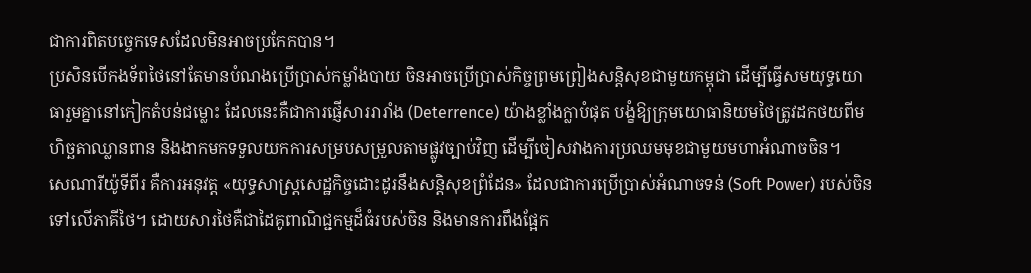ជាការពិតបច្ចេកទេសដែលមិនអាចប្រកែកបាន។
ប្រសិនបើកងទ័ពថៃនៅតែមានបំណងប្រើប្រាស់កម្លាំងបាយ ចិនអាចប្រើប្រាស់កិច្ចព្រមព្រៀងសន្តិសុខជាមួយកម្ពុជា ដើម្បីធ្វើសមយុទ្ធយោធារួមគ្នានៅកៀកតំបន់ជម្លោះ ដែលនេះគឺជាការផ្ញើសាររារាំង (Deterrence) យ៉ាងខ្លាំងក្លាបំផុត បង្ខំឱ្យក្រុមយោធានិយមថៃត្រូវដកថយពីមហិច្ឆតាឈ្លានពាន និងងាកមកទទួលយកការសម្របសម្រួលតាមផ្លូវច្បាប់វិញ ដើម្បីចៀសវាងការប្រឈមមុខជាមួយមហាអំណាចចិន។
សេណារីយ៉ូទីពីរ គឺការអនុវត្ត «យុទ្ធសាស្ត្រសេដ្ឋកិច្ចដោះដូរនឹងសន្តិសុខព្រំដែន» ដែលជាការប្រើប្រាស់អំណាចទន់ (Soft Power) របស់ចិនទៅលើភាគីថៃ។ ដោយសារថៃគឺជាដៃគូពាណិជ្ជកម្មដ៏ធំរបស់ចិន និងមានការពឹងផ្អែក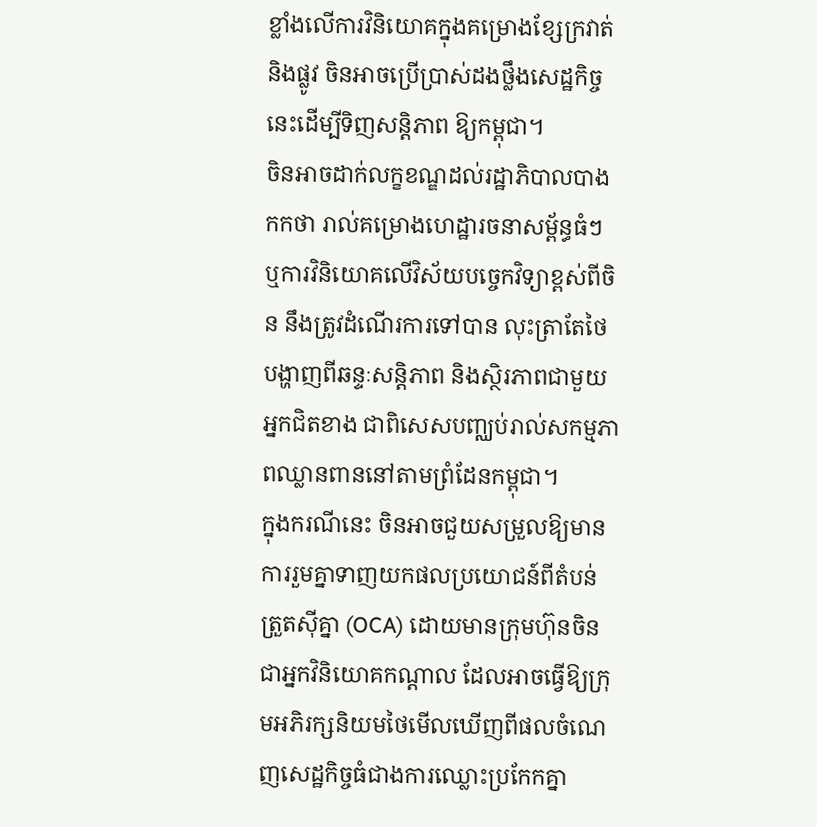ខ្លាំងលើការវិនិយោគក្នុងគម្រោងខ្សែក្រវាត់ និងផ្លូវ ចិនអាចប្រើប្រាស់ដងថ្លឹងសេដ្ឋកិច្ចនេះដើម្បីទិញសន្តិភាព ឱ្យកម្ពុជា។
ចិនអាចដាក់លក្ខខណ្ឌដល់រដ្ឋាភិបាលបាងកកថា រាល់គម្រោងហេដ្ឋារចនាសម្ព័ន្ធធំៗ ឬការវិនិយោគលើវិស័យបច្ចេកវិទ្យាខ្ពស់ពីចិន នឹងត្រូវដំណើរការទៅបាន លុះត្រាតែថៃបង្ហាញពីឆន្ទៈសន្តិភាព និងស្ថិរភាពជាមួយអ្នកជិតខាង ជាពិសេសបញ្ឈប់រាល់សកម្មភាពឈ្លានពាននៅតាមព្រំដែនកម្ពុជា។
ក្នុងករណីនេះ ចិនអាចជួយសម្រួលឱ្យមានការរួមគ្នាទាញយកផលប្រយោជន៍ពីតំបន់ត្រួតស៊ីគ្នា (OCA) ដោយមានក្រុមហ៊ុនចិនជាអ្នកវិនិយោគកណ្តាល ដែលអាចធ្វើឱ្យក្រុមអភិរក្សនិយមថៃមើលឃើញពីផលចំណេញសេដ្ឋកិច្ចធំជាងការឈ្លោះប្រកែកគ្នា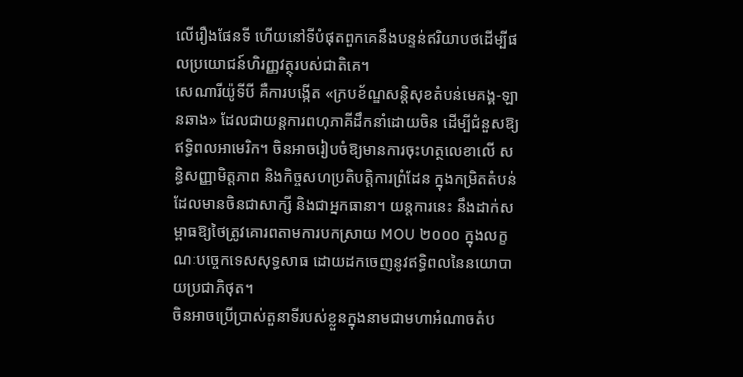លើរឿងផែនទី ហើយនៅទីបំផុតពួកគេនឹងបន្ទន់ឥរិយាបថដើម្បីផលប្រយោជន៍ហិរញ្ញវត្ថុរបស់ជាតិគេ។
សេណារីយ៉ូទីបី គឺការបង្កើត «ក្របខ័ណ្ឌសន្តិសុខតំបន់មេគង្គ-ឡានឆាង» ដែលជាយន្តការពហុភាគីដឹកនាំដោយចិន ដើម្បីជំនួសឱ្យឥទ្ធិពលអាមេរិក។ ចិនអាចរៀបចំឱ្យមានការចុះហត្ថលេខាលើ សន្ធិសញ្ញាមិត្តភាព និងកិច្ចសហប្រតិបត្តិការព្រំដែន ក្នុងកម្រិតតំបន់ ដែលមានចិនជាសាក្សី និងជាអ្នកធានា។ យន្តការនេះ នឹងដាក់សម្ពាធឱ្យថៃត្រូវគោរពតាមការបកស្រាយ MOU ២០០០ ក្នុងលក្ខណៈបច្ចេកទេសសុទ្ធសាធ ដោយដកចេញនូវឥទ្ធិពលនៃនយោបាយប្រជាភិថុត។
ចិនអាចប្រើប្រាស់តួនាទីរបស់ខ្លួនក្នុងនាមជាមហាអំណាចតំប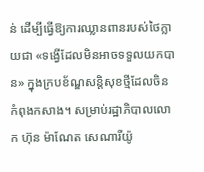ន់ ដើម្បីធ្វើឱ្យការឈ្លានពានរបស់ថៃក្លាយជា «ទង្វើដែលមិនអាចទទួលយកបាន» ក្នុងក្របខ័ណ្ឌសន្តិសុខថ្មីដែលចិនកំពុងកសាង។ សម្រាប់រដ្ឋាភិបាលលោក ហ៊ុន ម៉ាណែត សេណារីយ៉ូ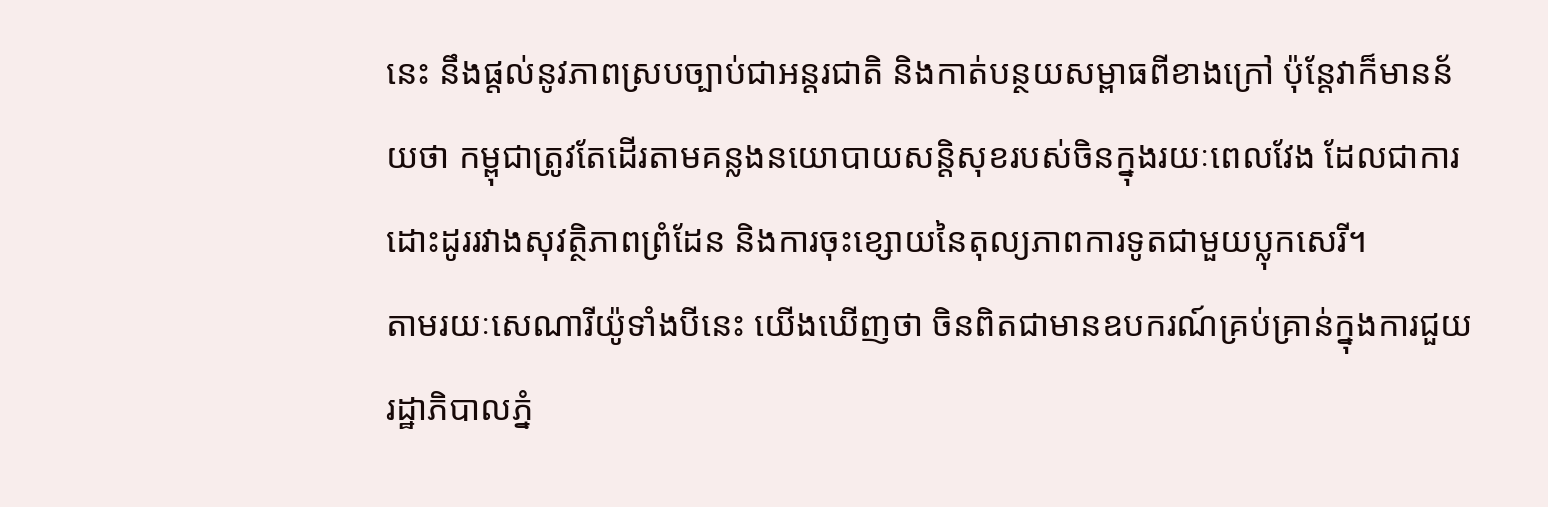នេះ នឹងផ្តល់នូវភាពស្របច្បាប់ជាអន្តរជាតិ និងកាត់បន្ថយសម្ពាធពីខាងក្រៅ ប៉ុន្តែវាក៏មានន័យថា កម្ពុជាត្រូវតែដើរតាមគន្លងនយោបាយសន្តិសុខរបស់ចិនក្នុងរយៈពេលវែង ដែលជាការដោះដូររវាងសុវត្ថិភាពព្រំដែន និងការចុះខ្សោយនៃតុល្យភាពការទូតជាមួយប្លុកសេរី។
តាមរយៈសេណារីយ៉ូទាំងបីនេះ យើងឃើញថា ចិនពិតជាមានឧបករណ៍គ្រប់គ្រាន់ក្នុងការជួយរដ្ឋាភិបាលភ្នំ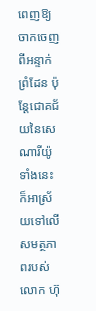ពេញឱ្យចាកចេញពីអន្ទាក់ព្រំដែន ប៉ុន្តែជោគជ័យនៃសេណារីយ៉ូទាំងនេះ ក៏អាស្រ័យទៅលើសមត្ថភាពរបស់លោក ហ៊ុ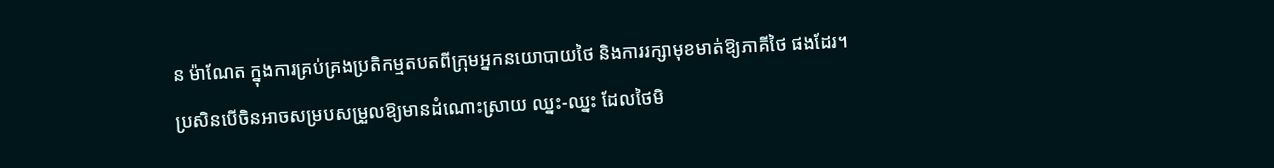ន ម៉ាណែត ក្នុងការគ្រប់គ្រងប្រតិកម្មតបតពីក្រុមអ្នកនយោបាយថៃ និងការរក្សាមុខមាត់ឱ្យភាគីថៃ ផងដែរ។
ប្រសិនបើចិនអាចសម្របសម្រួលឱ្យមានដំណោះស្រាយ ឈ្នះ-ឈ្នះ ដែលថៃមិ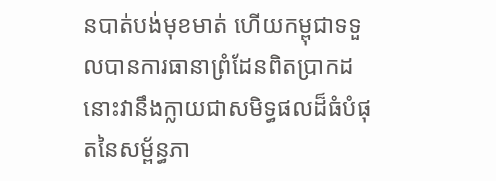នបាត់បង់មុខមាត់ ហើយកម្ពុជាទទួលបានការធានាព្រំដែនពិតប្រាកដ នោះវានឹងក្លាយជាសមិទ្ធផលដ៏ធំបំផុតនៃសម្ព័ន្ធភា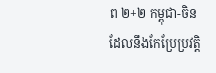ព ២+២ កម្ពុជា-ចិន ដែលនឹងកែប្រែប្រវត្តិ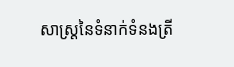សាស្ត្រនៃទំនាក់ទំនងត្រី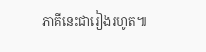ភាគីនេះជារៀងរហូត៕